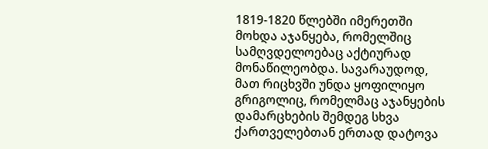1819-1820 წლებში იმერეთში მოხდა აჯანყება, რომელშიც სამღვდელოებაც აქტიურად მონაწილეობდა. სავარაუდოდ, მათ რიცხვში უნდა ყოფილიყო გრიგოლიც, რომელმაც აჯანყების დამარცხების შემდეგ სხვა ქართველებთან ერთად დატოვა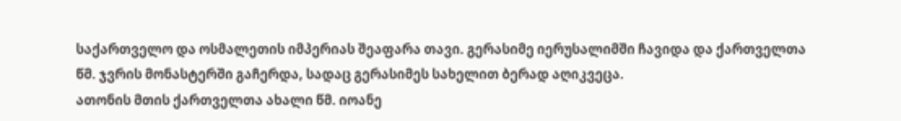საქართველო და ოსმალეთის იმპერიას შეაფარა თავი. გერასიმე იერუსალიმში ჩავიდა და ქართველთა წმ. ჯვრის მონასტერში გაჩერდა, სადაც გერასიმეს სახელით ბერად აღიკვეცა.
ათონის მთის ქართველთა ახალი წმ. იოანე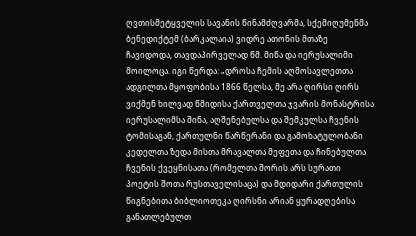ღვთისმეტყველის სავანის წინამძღვარმა, სქემიღუმენმა ბენედიქტემ (ბარკალაია) ვიდრე ათონის მთაზე ჩავიდოდა, თავდაპირველად წმ. მიწა და იერუსალიმი მოილოცა. იგი წერდა: „დროსა ჩემის აღმოსავლეთთა ადგილთა მყოფობისა 1866 წელსა, მე არა ღირსი ღირს ვიქმენ ხილვად წმიდისა ქართველთა ჯვარის მონასტრისა იერუსალიმსა შინა, აღშენებულსა და შემკულსა ჩვენის ტომისაგან, ქართულნი წარწერანი და გამოხატულობანი კედელთა ზედა მისთა მრავალთა მეფეთა და ჩინებულთა ჩვენის ქვეყნისათა (რომელთა შორის არს სურათი პოეტის შოთა რუსთაველისაცა) და მდიდარი ქართულის წიგნებითა ბიბლიოთეკა ღირსნი არიან ყურადღებისა განათლებულთ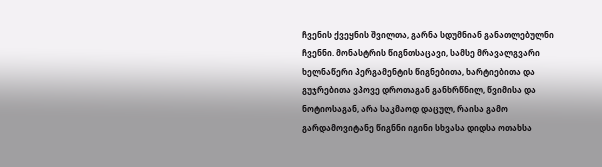ჩვენის ქვეყნის შვილთა, გარნა სდუმნიან განათლებულნი ჩვენნი. მონასტრის წიგნთსაცავი, სამსე მრავალგვარი ხელნაწერი პერგამენტის წიგნებითა, ხარტიებითა და გუჯრებითა ვპოვე დროთაგან განხრწნილ, წვიმისა და ნოტიოსაგან, არა საკმაოდ დაცულ, რაისა გამო გარდამოვიტანე წიგნნი იგინი სხვასა დიდსა ოთახსა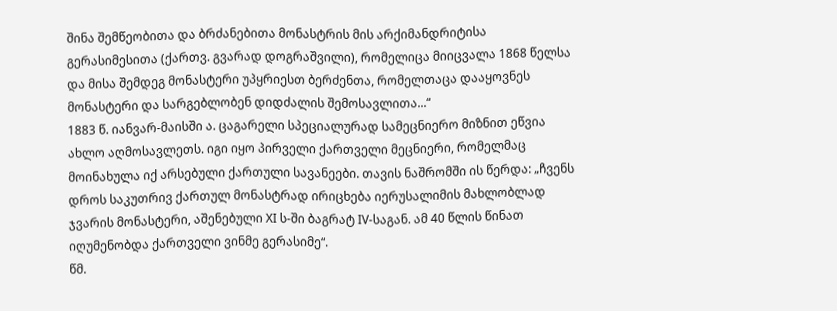შინა შემწეობითა და ბრძანებითა მონასტრის მის არქიმანდრიტისა გერასიმესითა (ქართვ. გვარად დოგრაშვილი), რომელიცა მიიცვალა 1868 წელსა და მისა შემდეგ მონასტერი უპყრიესთ ბერძენთა, რომელთაცა დააყოვნეს მონასტერი და სარგებლობენ დიდძალის შემოსავლითა...“
1883 წ. იანვარ-მაისში ა. ცაგარელი სპეციალურად სამეცნიერო მიზნით ეწვია ახლო აღმოსავლეთს. იგი იყო პირველი ქართველი მეცნიერი, რომელმაც მოინახულა იქ არსებული ქართული სავანეები. თავის ნაშრომში ის წერდა: „ჩვენს დროს საკუთრივ ქართულ მონასტრად ირიცხება იერუსალიმის მახლობლად ჯვარის მონასტერი, აშენებული XI ს-ში ბაგრატ IV-საგან. ამ 40 წლის წინათ იღუმენობდა ქართველი ვინმე გერასიმე“.
წმ.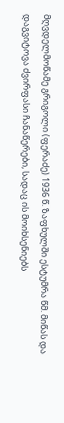მღვდელმოწამე გრიგოლი (ფერაძე) 1936 წ. ზაფხულში ესტუმრა წმ. მიწას და დაგვიტოვა ძვირფასი ჩანაწერები, სადაც ის მოიხსენიებს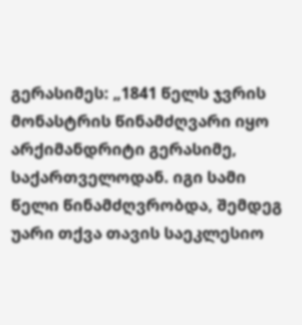გერასიმეს: „1841 წელს ჯვრის მონასტრის წინამძღვარი იყო არქიმანდრიტი გერასიმე, საქართველოდან. იგი სამი წელი წინამძღვრობდა, შემდეგ უარი თქვა თავის საეკლესიო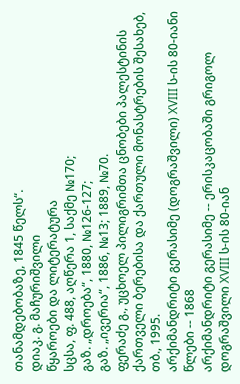თანამდებობაზე, 1845 წელს“.
დიაკ. გ. მაჩურიშვილი
წყაროები და ლიტერატურა
სცსა, ფ. 488, აღწერა 1, საქმე №170;
გაზ. „დროება“, 1880, №126-127;
გაზ. „ივერია“, 1886, №13; 1889, №70.
ფერაძე გ., უცხოელ პილიგრიმთა ცნობები პალესტინის ქართველი ბერებისა და ქართული მონასტრების შესახებ, თბ., 1995.
არქიმანდრიტი გერასიმე (დოგრაშვილი) XVIII ს-ის 80-იანი წლები -- 1868
არქიმანდრიტი გერასიმე -- ერისკაცობაში გრიგოლ დოგრაშვილი XVIII ს-ის 80-იან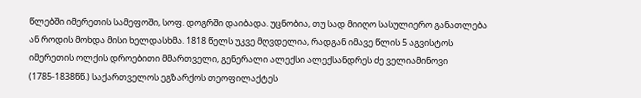წლებში იმერეთის სამეფოში, სოფ. დოგრში დაიბადა. უცნობია, თუ სად მიიღო სასულიერო განათლება ან როდის მოხდა მისი ხელდასხმა. 1818 წელს უკვე მღვდელია, რადგან იმავე წლის 5 აგვისტოს იმერეთის ოლქის დროებითი მმართველი, გენერალი ალექსი ალექსანდრეს ძე ველიამინოვი (1785-1838წწ.) საქართველოს ეგზარქოს თეოფილაქტეს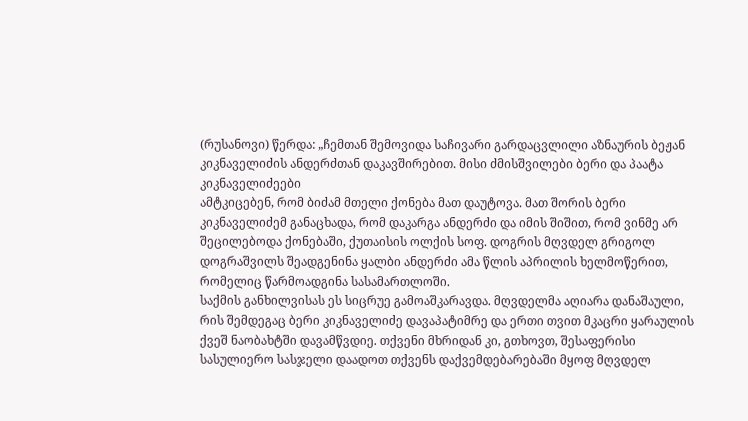(რუსანოვი) წერდა: „ჩემთან შემოვიდა საჩივარი გარდაცვლილი აზნაურის ბეჟან კიკნაველიძის ანდერძთან დაკავშირებით. მისი ძმისშვილები ბერი და პაატა კიკნაველიძეები
ამტკიცებენ, რომ ბიძამ მთელი ქონება მათ დაუტოვა. მათ შორის ბერი კიკნაველიძემ განაცხადა, რომ დაკარგა ანდერძი და იმის შიშით, რომ ვინმე არ შეცილებოდა ქონებაში, ქუთაისის ოლქის სოფ. დოგრის მღვდელ გრიგოლ დოგრაშვილს შეადგენინა ყალბი ანდერძი ამა წლის აპრილის ხელმოწერით, რომელიც წარმოადგინა სასამართლოში.
საქმის განხილვისას ეს სიცრუე გამოაშკარავდა. მღვდელმა აღიარა დანაშაული, რის შემდეგაც ბერი კიკნაველიძე დავაპატიმრე და ერთი თვით მკაცრი ყარაულის ქვეშ ნაობახტში დავამწვდიე. თქვენი მხრიდან კი, გთხოვთ, შესაფერისი სასულიერო სასჯელი დაადოთ თქვენს დაქვემდებარებაში მყოფ მღვდელ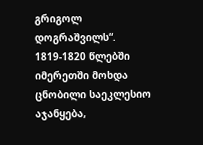გრიგოლ დოგრაშვილს“.
1819-1820 წლებში იმერეთში მოხდა ცნობილი საეკლესიო აჯანყება,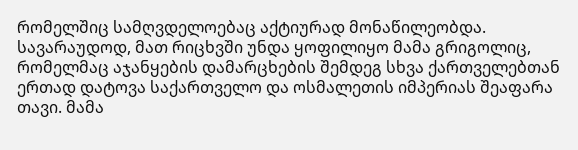რომელშიც სამღვდელოებაც აქტიურად მონაწილეობდა. სავარაუდოდ, მათ რიცხვში უნდა ყოფილიყო მამა გრიგოლიც, რომელმაც აჯანყების დამარცხების შემდეგ სხვა ქართველებთან ერთად დატოვა საქართველო და ოსმალეთის იმპერიას შეაფარა თავი. მამა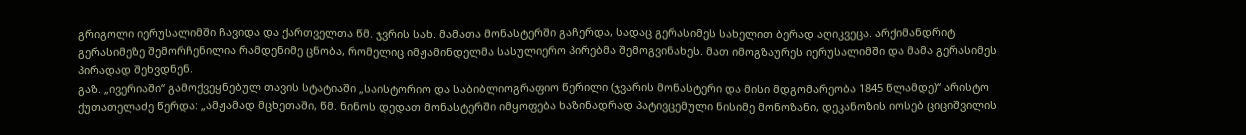გრიგოლი იერუსალიმში ჩავიდა და ქართველთა წმ. ჯვრის სახ. მამათა მონასტერში გაჩერდა, სადაც გერასიმეს სახელით ბერად აღიკვეცა. არქიმანდრიტ გერასიმეზე შემორჩენილია რამდენიმე ცნობა, რომელიც იმჟამინდელმა სასულიერო პირებმა შემოგვინახეს. მათ იმოგზაურეს იერუსალიმში და მამა გერასიმეს პირადად შეხვდნენ.
გაზ. „ივერიაში“ გამოქვეყნებულ თავის სტატიაში „საისტორიო და საბიბლიოგრაფიო წერილი (ჯვარის მონასტერი და მისი მდგომარეობა 1845 წლამდე)“ არისტო ქუთათელაძე წერდა: „ამჟამად მცხეთაში, წმ. ნინოს დედათ მონასტერში იმყოფება ხაზინადრად პატივცემული ნისიმე მონოზანი, დეკანოზის იოსებ ციციშვილის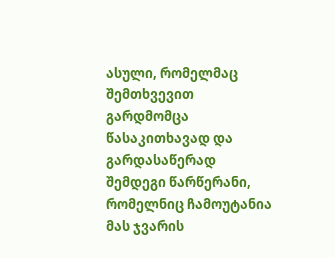ასული, რომელმაც შემთხვევით გარდმომცა წასაკითხავად და გარდასაწერად შემდეგი წარწერანი, რომელნიც ჩამოუტანია მას ჯვარის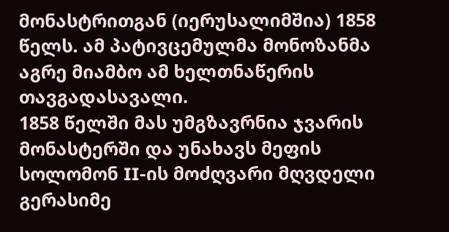მონასტრითგან (იერუსალიმშია) 1858 წელს. ამ პატივცემულმა მონოზანმა აგრე მიამბო ამ ხელთნაწერის თავგადასავალი.
1858 წელში მას უმგზავრნია ჯვარის მონასტერში და უნახავს მეფის სოლომონ II-ის მოძღვარი მღვდელი გერასიმე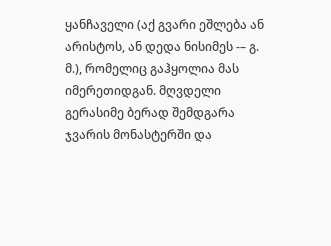ყანჩაველი (აქ გვარი ეშლება ან არისტოს, ან დედა ნისიმეს -– გ. მ.), რომელიც გაჰყოლია მას იმერეთიდგან. მღვდელი გერასიმე ბერად შემდგარა ჯვარის მონასტერში და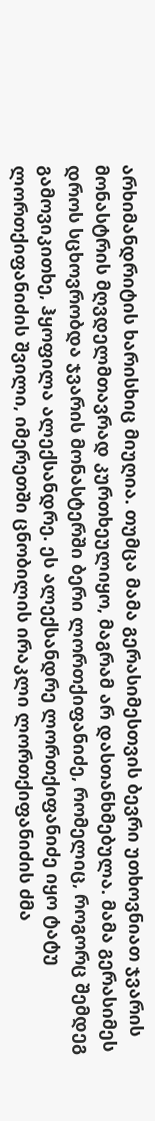არხიმანდრიტის ხარისხიც მიუღია. თუმცა მამა გერასიმესთვის ბევრი უთხოვნიათ ჯვარის მონასტრის მღვდელმთავრად კურთხეულიყო, მაგრამ არ დასთანხმებულა. მამა გერასიმეს დროს სცხოვრობდა ჯვარის მონასტერში ბერი ლორთქიფანიძე, რომელიც, როგორც შემდეგ გამოვიკითხე, ჰყოფილა ალექსანდრე. ეს ალექსანდრე ლორთქიფანიძე იყო ტატუ ლორთქიფანიძის შვილი, იმერეთში ცნობილის ირაკლი ლორთქიფანიძის ძმა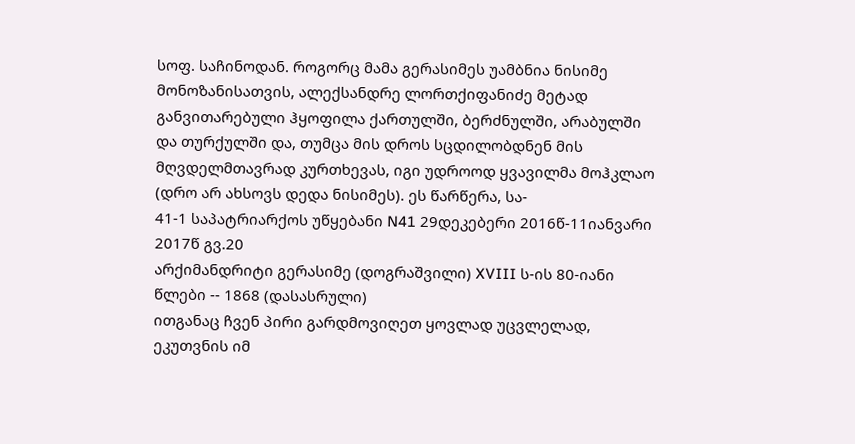სოფ. საჩინოდან. როგორც მამა გერასიმეს უამბნია ნისიმე მონოზანისათვის, ალექსანდრე ლორთქიფანიძე მეტად განვითარებული ჰყოფილა ქართულში, ბერძნულში, არაბულში და თურქულში და, თუმცა მის დროს სცდილობდნენ მის მღვდელმთავრად კურთხევას, იგი უდროოდ ყვავილმა მოჰკლაო (დრო არ ახსოვს დედა ნისიმეს). ეს წარწერა, სა-
41-1 საპატრიარქოს უწყებანი N41 29დეკებერი 2016წ-11იანვარი 2017წ გვ.20
არქიმანდრიტი გერასიმე (დოგრაშვილი) XVIII ს-ის 80-იანი წლები -- 1868 (დასასრული)
ითგანაც ჩვენ პირი გარდმოვიღეთ ყოვლად უცვლელად, ეკუთვნის იმ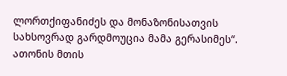ლორთქიფანიძეს და მონაზონისათვის სახსოვრად გარდმოუცია მამა გერასიმეს“. ათონის მთის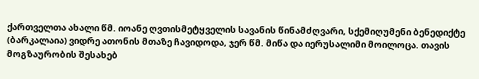ქართველთა ახალი წმ. იოანე ღვთისმეტყველის სავანის წინამძღვარი, სქემიღუმენი ბენედიქტე (ბარკალაია) ვიდრე ათონის მთაზე ჩავიდოდა, ჯერ წმ. მიწა და იერუსალიმი მოილოცა. თავის მოგზაურობის შესახებ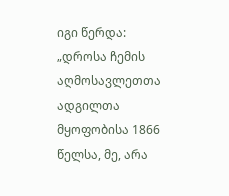იგი წერდა: „დროსა ჩემის აღმოსავლეთთა ადგილთა მყოფობისა 1866 წელსა, მე, არა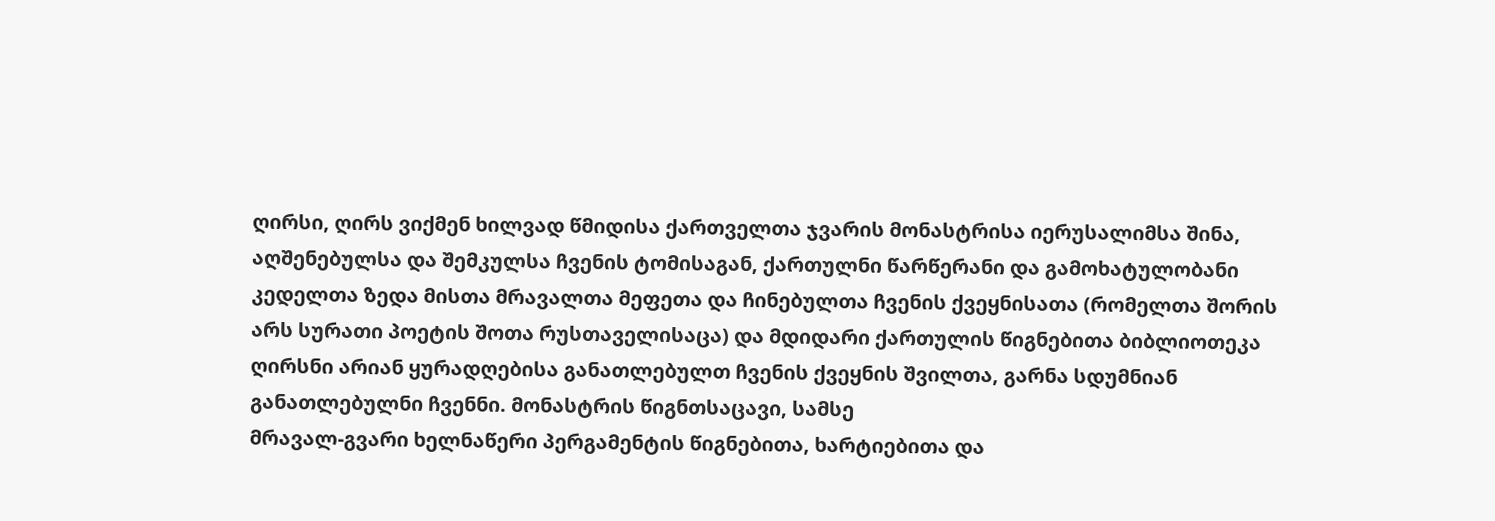ღირსი, ღირს ვიქმენ ხილვად წმიდისა ქართველთა ჯვარის მონასტრისა იერუსალიმსა შინა, აღშენებულსა და შემკულსა ჩვენის ტომისაგან, ქართულნი წარწერანი და გამოხატულობანი კედელთა ზედა მისთა მრავალთა მეფეთა და ჩინებულთა ჩვენის ქვეყნისათა (რომელთა შორის არს სურათი პოეტის შოთა რუსთაველისაცა) და მდიდარი ქართულის წიგნებითა ბიბლიოთეკა
ღირსნი არიან ყურადღებისა განათლებულთ ჩვენის ქვეყნის შვილთა, გარნა სდუმნიან განათლებულნი ჩვენნი. მონასტრის წიგნთსაცავი, სამსე
მრავალ-გვარი ხელნაწერი პერგამენტის წიგნებითა, ხარტიებითა და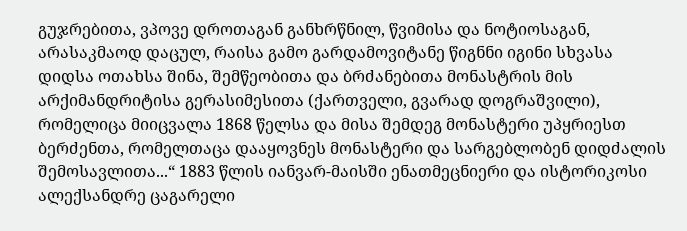გუჯრებითა, ვპოვე დროთაგან განხრწნილ, წვიმისა და ნოტიოსაგან, არასაკმაოდ დაცულ, რაისა გამო გარდამოვიტანე წიგნნი იგინი სხვასა დიდსა ოთახსა შინა, შემწეობითა და ბრძანებითა მონასტრის მის არქიმანდრიტისა გერასიმესითა (ქართველი, გვარად დოგრაშვილი), რომელიცა მიიცვალა 1868 წელსა და მისა შემდეგ მონასტერი უპყრიესთ ბერძენთა, რომელთაცა დააყოვნეს მონასტერი და სარგებლობენ დიდძალის შემოსავლითა...“ 1883 წლის იანვარ-მაისში ენათმეცნიერი და ისტორიკოსი ალექსანდრე ცაგარელი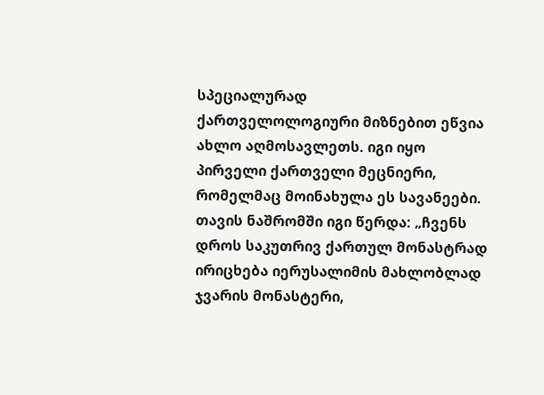სპეციალურად
ქართველოლოგიური მიზნებით ეწვია ახლო აღმოსავლეთს. იგი იყო პირველი ქართველი მეცნიერი, რომელმაც მოინახულა ეს სავანეები. თავის ნაშრომში იგი წერდა: „ჩვენს დროს საკუთრივ ქართულ მონასტრად ირიცხება იერუსალიმის მახლობლად ჯვარის მონასტერი,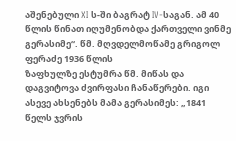აშენებული XI ს-ში ბაგრატ IV-საგან. ამ 40 წლის წინათ იღუმენობდა ქართველი ვინმე გერასიმე“. წმ. მღვდელმოწამე გრიგოლ ფერაძე 1936 წლის
ზაფხულზე ესტუმრა წმ. მიწას და დაგვიტოვა ძვირფასი ჩანაწერები. იგი ასევე ახსენებს მამა გერასიმეს: „1841 წელს ჯვრის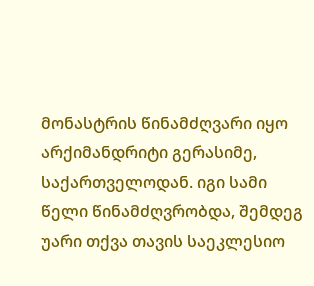მონასტრის წინამძღვარი იყო არქიმანდრიტი გერასიმე, საქართველოდან. იგი სამი წელი წინამძღვრობდა, შემდეგ უარი თქვა თავის საეკლესიო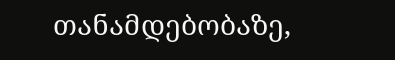თანამდებობაზე,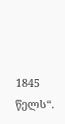1845 წელს“.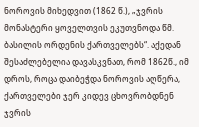ნოროვის მიხედვით (1862 წ.), „ჯვრის მონასტერი ყოველთვის ეკუთვნოდა წმ. ბასილის ორდენის ქართველებს“. აქედან შესაძლებელია დავასკვნათ, რომ 1862წ., იმ დროს, როცა დაიბეჭდა ნოროვის აღწერა, ქართველები ჯერ კიდევ ცხოვრობდნენ ჯვრის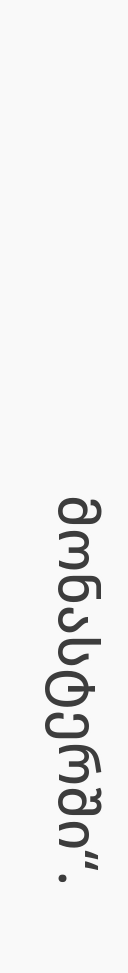მონასტერში“.